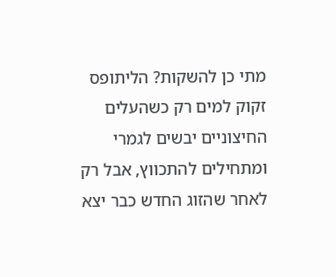מתי כן להשקות? הליתופס זקוק למים רק כשהעלים החיצוניים יבשים לגמרי ומתחילים להתכווץ, אבל רק לאחר שהזוג החדש כבר יצא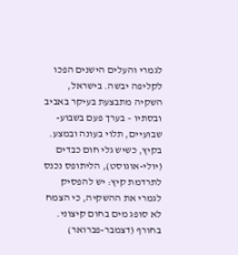לגמרי והעלים הישנים הפכו לקליפה יבשה. בישראל, השקיה מתבצעת בעיקר באביב ובסתיו – בערך פעם בשבוע-שבועיים, תלוי בעונה ובמצע. בקיץ, כשיש גלי חום כבדים (יולי-אוגוסט), הליתופס נכנס לתרדמת קיץ: יש להפסיק לגמרי את ההשקיה, כי הצמח לא סופג מים בחום קיצוני. בחורף (דצמבר-פברואר)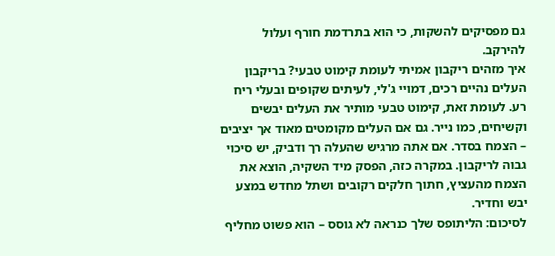גם מפסיקים להשקות, כי הוא בתרדמת חורף ועלול להירקב.
איך מזהים ריקבון אמיתי לעומת קימוט טבעי? בריקבון העלים נהיים רכים, דמויי ג'לי, לעיתים שקופים ובעלי ריח רע. לעומת זאת, קימוט טבעי מותיר את העלים יבשים וקשיחים, כמו נייר. גם אם העלים מקומטים מאוד אך יציבים – הצמח בסדר. אם אתה מרגיש שהעלה רך ודביק, יש סיכוי גבוה לריקבון. במקרה כזה, הפסק מיד השקיה, הוצא את הצמח מהעציץ, חתוך חלקים רקובים ושתל מחדש במצע יבש וחדיר.
לסיכום: הליתופס שלך כנראה לא גוסס – הוא פשוט מחליף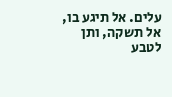עלים. אל תיגע בו, אל תשקה, ותן לטבע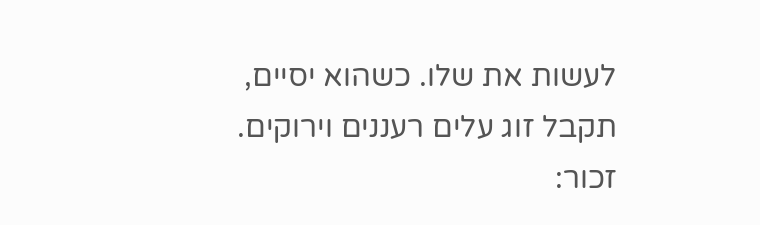לעשות את שלו. כשהוא יסיים, תקבל זוג עלים רעננים וירוקים. זכור: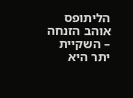הליתופס אוהב הזנחה – השקיית יתר היא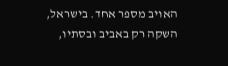האויב מספר אחד. בישראל, השקה רק באביב ובסתיו,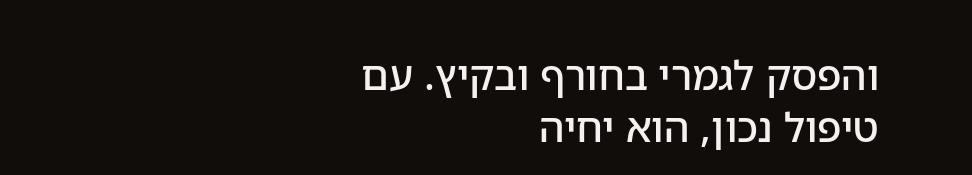והפסק לגמרי בחורף ובקיץ. עם טיפול נכון, הוא יחיה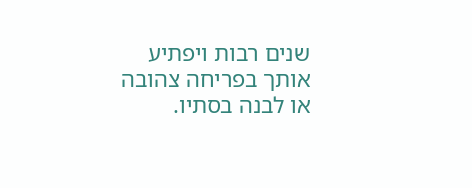שנים רבות ויפתיע אותך בפריחה צהובה או לבנה בסתיו.